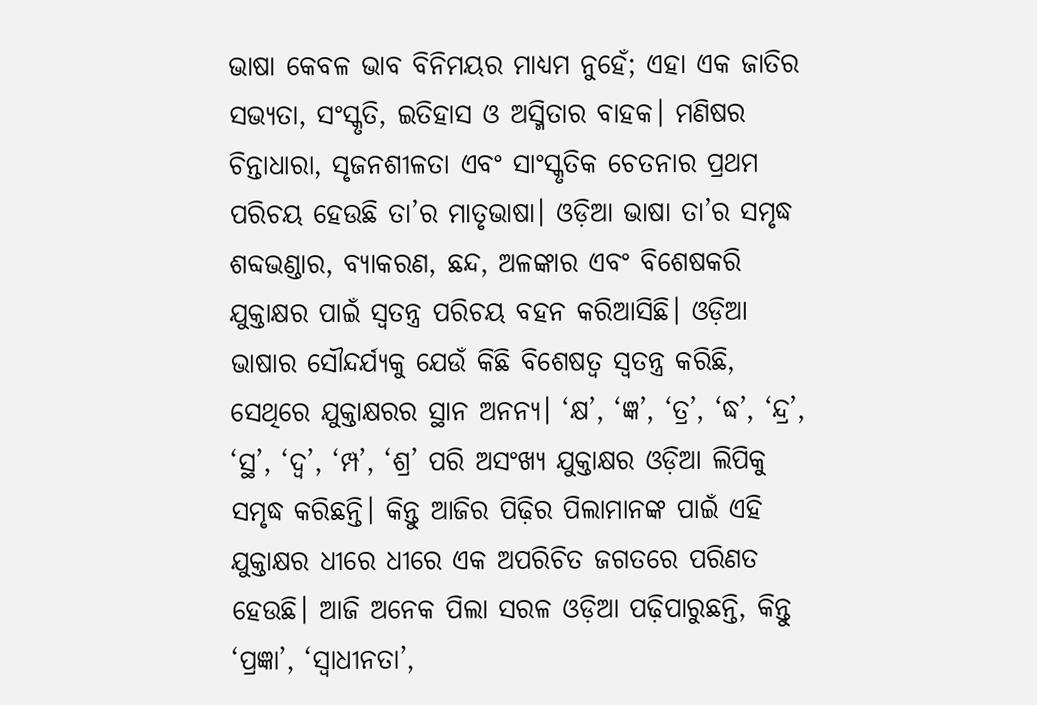ଭାଷା କେବଳ ଭାବ ବିନିମୟର ମାଧ୍ୟମ ନୁହେଁ; ଏହା ଏକ ଜାତିର ସଭ୍ୟତା, ସଂସ୍କୃତି, ଇତିହାସ ଓ ଅସ୍ମିତାର ବାହକ। ମଣିଷର ଚିନ୍ତାଧାରା, ସୃଜନଶୀଳତା ଏବଂ ସାଂସ୍କୃତିକ ଚେତନାର ପ୍ରଥମ ପରିଚୟ ହେଉଛି ତା’ର ମାତୃଭାଷା। ଓଡ଼ିଆ ଭାଷା ତା’ର ସମୃଦ୍ଧ ଶବ୍ଦଭଣ୍ଡାର, ବ୍ୟାକରଣ, ଛନ୍ଦ, ଅଳଙ୍କାର ଏବଂ ବିଶେଷକରି ଯୁକ୍ତାକ୍ଷର ପାଇଁ ସ୍ବତନ୍ତ୍ର ପରିଚୟ ବହନ କରିଆସିଛି। ଓଡ଼ିଆ ଭାଷାର ସୌନ୍ଦର୍ଯ୍ୟକୁ ଯେଉଁ କିଛି ବିଶେଷତ୍ୱ ସ୍ବତନ୍ତ୍ର କରିଛି, ସେଥିରେ ଯୁକ୍ତାକ୍ଷରର ସ୍ଥାନ ଅନନ୍ୟ। ‘କ୍ଷ’, ‘ଜ୍ଞ’, ‘ତ୍ର’, ‘ଦ୍ଧ’, ‘ନ୍ଦ୍ର’, ‘ସ୍ଥ’, ‘ଦ୍ୱ’, ‘ମ୍ପ’, ‘ଶ୍ର’ ପରି ଅସଂଖ୍ୟ ଯୁକ୍ତାକ୍ଷର ଓଡ଼ିଆ ଲିପିକୁ ସମୃଦ୍ଧ କରିଛନ୍ତି। କିନ୍ତୁ ଆଜିର ପିଢ଼ିର ପିଲାମାନଙ୍କ ପାଇଁ ଏହି ଯୁକ୍ତାକ୍ଷର ଧୀରେ ଧୀରେ ଏକ ଅପରିଚିତ ଜଗତରେ ପରିଣତ ହେଉଛି। ଆଜି ଅନେକ ପିଲା ସରଳ ଓଡ଼ିଆ ପଢ଼ିପାରୁଛନ୍ତି, କିନ୍ତୁ ‘ପ୍ରଜ୍ଞା’, ‘ସ୍ବାଧୀନତା’,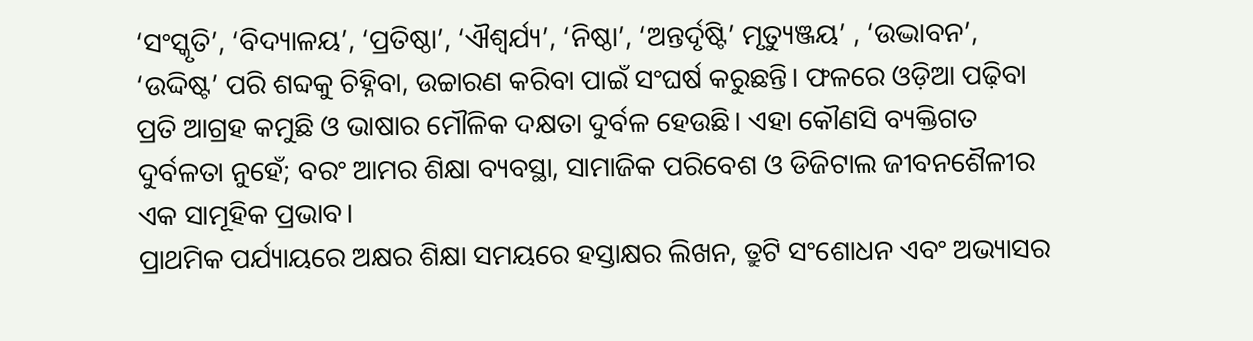‘ସଂସ୍କୃତି’, ‘ବିଦ୍ୟାଳୟ’, ‘ପ୍ରତିଷ୍ଠା’, ‘ଐଶ୍ୱର୍ଯ୍ୟ’, ‘ନିଷ୍ଠା’, ‘ଅନ୍ତର୍ଦୃଷ୍ଟି’ ମୃତ୍ୟୁଞ୍ଜୟ’ , ‘ଉଦ୍ଭାବନ’, ‘ଉଦ୍ଦିଷ୍ଟ’ ପରି ଶବ୍ଦକୁ ଚିହ୍ନିବା, ଉଚ୍ଚାରଣ କରିବା ପାଇଁ ସଂଘର୍ଷ କରୁଛନ୍ତି। ଫଳରେ ଓଡ଼ିଆ ପଢ଼ିବା ପ୍ରତି ଆଗ୍ରହ କମୁଛି ଓ ଭାଷାର ମୌଳିକ ଦକ୍ଷତା ଦୁର୍ବଳ ହେଉଛି। ଏହା କୌଣସି ବ୍ୟକ୍ତିଗତ ଦୁର୍ବଳତା ନୁହେଁ; ବରଂ ଆମର ଶିକ୍ଷା ବ୍ୟବସ୍ଥା, ସାମାଜିକ ପରିବେଶ ଓ ଡିଜିଟାଲ ଜୀବନଶୈଳୀର ଏକ ସାମୂହିକ ପ୍ରଭାବ।
ପ୍ରାଥମିକ ପର୍ଯ୍ୟାୟରେ ଅକ୍ଷର ଶିକ୍ଷା ସମୟରେ ହସ୍ତାକ୍ଷର ଲିଖନ, ତ୍ରୁଟି ସଂଶୋଧନ ଏବଂ ଅଭ୍ୟାସର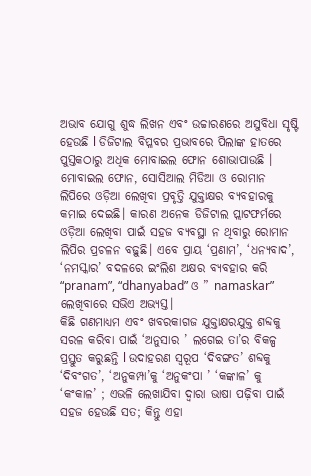ଅଭାବ ଯୋଗୁ ଶୁଦ୍ଧ ଲିଖନ ଏବଂ ଉଚ୍ଚାରଣରେ ଅସୁବିଧା ସୃଷ୍ଟି ହେଉଛି l ଡିଜିଟାଲ ବିପ୍ଳବର ପ୍ରଭାବରେ ପିଲାଙ୍କ ହାତରେ ପୁସ୍ତକଠାରୁ ଅଧିକ ମୋବାଇଲ ଫୋନ ଶୋଭାପାଉଛି । ମୋବାଇଲ ଫୋନ, ସୋସିଆଲ ମିଡିଆ ଓ ରୋମାନ ଲିପିରେ ଓଡ଼ିଆ ଲେଖିବା ପ୍ରବୃତ୍ତି ଯୁକ୍ତାକ୍ଷର ବ୍ୟବହାରକୁ କମାଇ ଦେଇଛି। କାରଣ ଅନେକ ଡିଜିଟାଲ ପ୍ଲାଟଫର୍ମରେ ଓଡ଼ିଆ ଲେଖିବା ପାଇଁ ସହଜ ବ୍ୟବସ୍ଥା ନ ଥିବାରୁ ରୋମାନ ଲିପିର ପ୍ରଚଳନ ବଢ଼ୁଛି। ଏବେ ପ୍ରାୟ ‘ପ୍ରଣାମ’, ‘ଧନ୍ୟବାଦ’, ‘ନମସ୍କାର’ ବଦଳରେ ଇଂଲିଶ ଅକ୍ଷର ବ୍ୟବହାର କରି “pranam”, “dhanyabad” ଓ ” namaskar” ଲେଖିବାରେ ସଭିଏ ଅଭ୍ୟସ୍ତ।
କିଛି ଗଣମାଧ୍ୟମ ଏବଂ ଖବରକାଗଜ ଯୁକ୍ତାକ୍ଷରଯୁକ୍ତ ଶବ୍ଦକୁ ସରଳ କରିବା ପାଇଁ ‘ଅନୁସାର ’ ଲଗେଇ ତା’ର ବିକଳ୍ପ ପ୍ରସ୍ତୁତ କରୁଛନ୍ତି l ଉଦାହରଣ ସ୍ବରୂପ ‘ଦିବଙ୍ଗତ’ ଶବ୍ଦକୁ ‘ଦିବଂଗତ’, ‘ଅନୁକମ୍ପା’କୁ ‘ଅନୁକଂପା ’ ‘କଙ୍କାଳ’ କୁ ‘କଂକାଳ’ ; ଏଭଳି ଲେଖାଯିବା ଦ୍ୱାରା ଭାଷା ପଢ଼ିବା ପାଇଁ ସହଜ ହେଉଛି ସତ; କିନ୍ତୁ ଏହା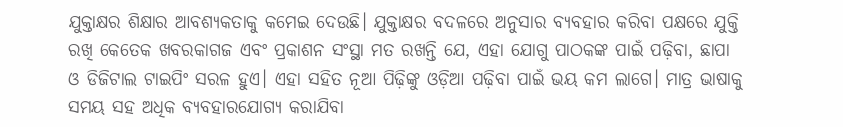ଯୁକ୍ତାକ୍ଷର ଶିକ୍ଷାର ଆବଶ୍ୟକତାକୁ କମେଇ ଦେଉଛି। ଯୁକ୍ତାକ୍ଷର ବଦଳରେ ଅନୁସାର ବ୍ୟବହାର କରିବା ପକ୍ଷରେ ଯୁକ୍ତି ରଖି କେତେକ ଖବରକାଗଜ ଏବଂ ପ୍ରକାଶନ ସଂସ୍ଥା ମତ ରଖନ୍ତି ଯେ, ଏହା ଯୋଗୁ ପାଠକଙ୍କ ପାଇଁ ପଢ଼ିବା, ଛାପା ଓ ଡିଜିଟାଲ ଟାଇପିଂ ସରଳ ହୁଏ। ଏହା ସହିତ ନୂଆ ପିଢ଼ିଙ୍କୁ ଓଡ଼ିଆ ପଢ଼ିବା ପାଇଁ ଭୟ କମ ଲାଗେ। ମାତ୍ର ଭାଷାକୁ ସମୟ ସହ ଅଧିକ ବ୍ୟବହାରଯୋଗ୍ୟ କରାଯିବା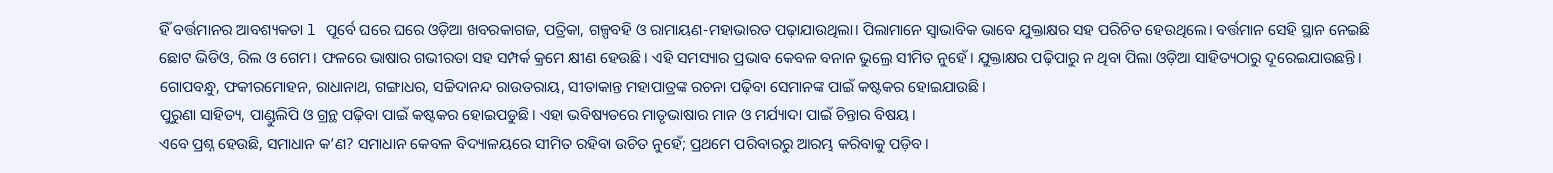ହିଁ ବର୍ତ୍ତମାନର ଆବଶ୍ୟକତା l ପୂର୍ବେ ଘରେ ଘରେ ଓଡ଼ିଆ ଖବରକାଗଜ, ପତ୍ରିକା, ଗଳ୍ପବହି ଓ ରାମାୟଣ-ମହାଭାରତ ପଢ଼ାଯାଉଥିଲା। ପିଲାମାନେ ସ୍ବାଭାବିକ ଭାବେ ଯୁକ୍ତାକ୍ଷର ସହ ପରିଚିତ ହେଉଥିଲେ। ବର୍ତ୍ତମାନ ସେହି ସ୍ଥାନ ନେଇଛି ଛୋଟ ଭିଡିଓ, ରିଲ ଓ ଗେମ। ଫଳରେ ଭାଷାର ଗଭୀରତା ସହ ସମ୍ପର୍କ କ୍ରମେ କ୍ଷୀଣ ହେଉଛି। ଏହି ସମସ୍ୟାର ପ୍ରଭାବ କେବଳ ବନାନ ଭୁଲ୍ରେ ସୀମିତ ନୁହେଁ। ଯୁକ୍ତାକ୍ଷର ପଢ଼ିପାରୁ ନ ଥିବା ପିଲା ଓଡ଼ିଆ ସାହିତ୍ୟଠାରୁ ଦୂରେଇଯାଉଛନ୍ତି। ଗୋପବନ୍ଧୁ, ଫକୀରମୋହନ, ରାଧାନାଥ, ଗଙ୍ଗାଧର, ସଚ୍ଚିଦାନନ୍ଦ ରାଉତରାୟ, ସୀତାକାନ୍ତ ମହାପାତ୍ରଙ୍କ ରଚନା ପଢ଼ିବା ସେମାନଙ୍କ ପାଇଁ କଷ୍ଟକର ହୋଇଯାଉଛି।
ପୁରୁଣା ସାହିତ୍ୟ, ପାଣ୍ଡୁଲିପି ଓ ଗ୍ରନ୍ଥ ପଢ଼ିବା ପାଇଁ କଷ୍ଟକର ହୋଇପଡୁଛି। ଏହା ଭବିଷ୍ୟତରେ ମାତୃଭାଷାର ମାନ ଓ ମର୍ଯ୍ୟାଦା ପାଇଁ ଚିନ୍ତାର ବିଷୟ।
ଏବେ ପ୍ରଶ୍ନ ହେଉଛି, ସମାଧାନ କ’ଣ? ସମାଧାନ କେବଳ ବିଦ୍ୟାଳୟରେ ସୀମିତ ରହିବା ଉଚିତ ନୁହେଁ; ପ୍ରଥମେ ପରିବାରରୁ ଆରମ୍ଭ କରିବାକୁ ପଡ଼ିବ।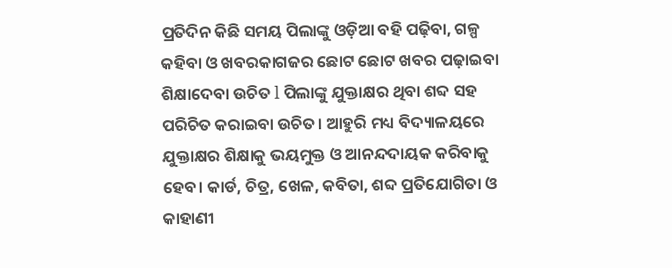ପ୍ରତିଦିନ କିଛି ସମୟ ପିଲାଙ୍କୁ ଓଡ଼ିଆ ବହି ପଢ଼ିବା, ଗଳ୍ପ କହିବା ଓ ଖବରକାଗଜର ଛୋଟ ଛୋଟ ଖବର ପଢ଼ାଇବା ଶିକ୍ଷାଦେବା ଉଚିତ l ପିଲାଙ୍କୁ ଯୁକ୍ତାକ୍ଷର ଥିବା ଶବ୍ଦ ସହ ପରିଚିତ କରାଇବା ଉଚିତ। ଆହୁରି ମଧ୍ୟ ବିଦ୍ୟାଳୟରେ ଯୁକ୍ତାକ୍ଷର ଶିକ୍ଷାକୁ ଭୟମୁକ୍ତ ଓ ଆନନ୍ଦଦାୟକ କରିବାକୁ ହେବ। କାର୍ଡ, ଚିତ୍ର, ଖେଳ, କବିତା, ଶବ୍ଦ ପ୍ରତିଯୋଗିତା ଓ କାହାଣୀ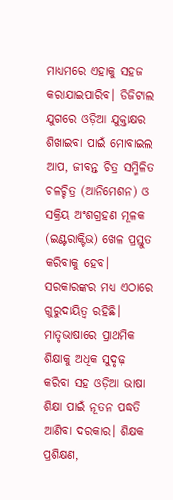ମାଧ୍ୟମରେ ଏହାକୁ ସହଜ କରାଯାଇପାରିବ। ଡିଜିଟାଲ ଯୁଗରେ ଓଡ଼ିଆ ଯୁକ୍ତାକ୍ଷର ଶିଖାଇବା ପାଇଁ ମୋବାଇଲ ଆପ, ଜୀବନ୍ତ ଚିତ୍ର ସମ୍ମିଳିତ ଚଳଚ୍ଚିତ୍ର (ଆନିମେଶନ) ଓ ସକ୍ରିୟ ଅଂଶଗ୍ରହଣ ମୂଳକ (ଇଣ୍ଟରାକ୍ଟିଭ) ଖେଳ ପ୍ରସ୍ତୁତ କରିବାକୁ ହେବ।
ସରକାରଙ୍କର ମଧ୍ୟ ଏଠାରେ ଗୁରୁଦାୟିତ୍ୱ ରହିଛି। ମାତୃଭାଷାରେ ପ୍ରାଥମିକ ଶିକ୍ଷାକୁ ଅଧିକ ସୁଦୃଢ଼ କରିବା ସହ ଓଡ଼ିଆ ଭାଷା ଶିକ୍ଷା ପାଇଁ ନୂତନ ପଦ୍ଧତି ଆଣିବା ଦରକାର। ଶିକ୍ଷକ ପ୍ରଶିକ୍ଷଣ,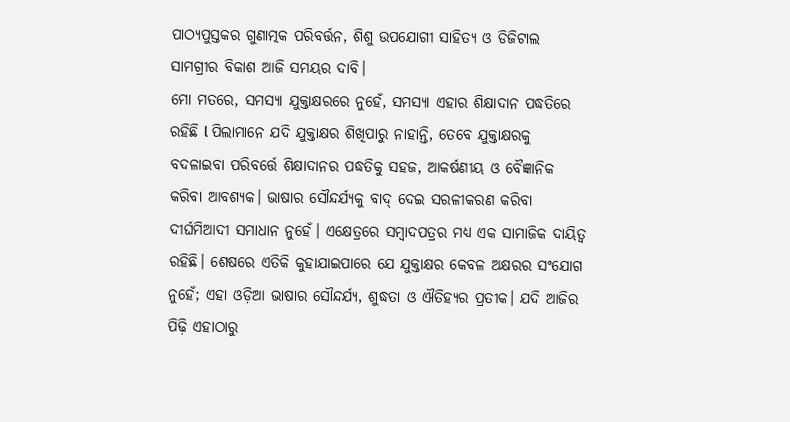ପାଠ୍ୟପୁସ୍ତକର ଗୁଣାତ୍ମକ ପରିବର୍ତ୍ତନ, ଶିଶୁ ଉପଯୋଗୀ ସାହିତ୍ୟ ଓ ଡିଜିଟାଲ ସାମଗ୍ରୀର ବିକାଶ ଆଜି ସମୟର ଦାବି।
ମୋ ମତରେ, ସମସ୍ୟା ଯୁକ୍ତାକ୍ଷରରେ ନୁହେଁ, ସମସ୍ୟା ଏହାର ଶିକ୍ଷାଦାନ ପଦ୍ଧତିରେ ରହିଛି l ପିଲାମାନେ ଯଦି ଯୁକ୍ତାକ୍ଷର ଶିଖିପାରୁ ନାହାନ୍ତି, ତେବେ ଯୁକ୍ତାକ୍ଷରକୁ ବଦଳାଇବା ପରିବର୍ତ୍ତେ ଶିକ୍ଷାଦାନର ପଦ୍ଧତିକୁ ସହଜ, ଆକର୍ଷଣୀୟ ଓ ବୈଜ୍ଞାନିକ କରିବା ଆବଶ୍ୟକ। ଭାଷାର ସୌନ୍ଦର୍ଯ୍ୟକୁ ବାଦ୍ ଦେଇ ସରଳୀକରଣ କରିବା ଦୀର୍ଘମିଆଦୀ ସମାଧାନ ନୁହେଁ। ଏକ୍ଷେତ୍ରରେ ସମ୍ବାଦପତ୍ରର ମଧ୍ୟ ଏକ ସାମାଜିକ ଦାୟିତ୍ୱ ରହିଛି। ଶେଷରେ ଏତିକି କୁହାଯାଇପାରେ ଯେ ଯୁକ୍ତାକ୍ଷର କେବଳ ଅକ୍ଷରର ସଂଯୋଗ ନୁହେଁ; ଏହା ଓଡ଼ିଆ ଭାଷାର ସୌନ୍ଦର୍ଯ୍ୟ, ଶୁଦ୍ଧତା ଓ ଐତିହ୍ୟର ପ୍ରତୀକ। ଯଦି ଆଜିର ପିଢ଼ି ଏହାଠାରୁ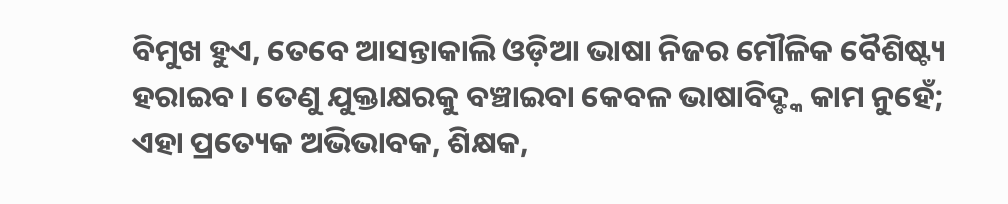ବିମୁଖ ହୁଏ, ତେବେ ଆସନ୍ତାକାଲି ଓଡ଼ିଆ ଭାଷା ନିଜର ମୌଳିକ ବୈଶିଷ୍ଟ୍ୟ ହରାଇବ। ତେଣୁ ଯୁକ୍ତାକ୍ଷରକୁ ବଞ୍ଚାଇବା କେବଳ ଭାଷାବିଦ୍ଙ୍କ କାମ ନୁହେଁ; ଏହା ପ୍ରତ୍ୟେକ ଅଭିଭାବକ, ଶିକ୍ଷକ,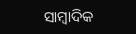ସାମ୍ବାଦିକ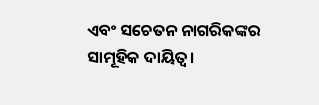ଏବଂ ସଚେତନ ନାଗରିକଙ୍କର ସାମୂହିକ ଦାୟିତ୍ୱ।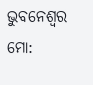ଭୁବନେଶ୍ୱର
ମୋ: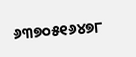୬୩୭୦୫୧୬୪୭୮